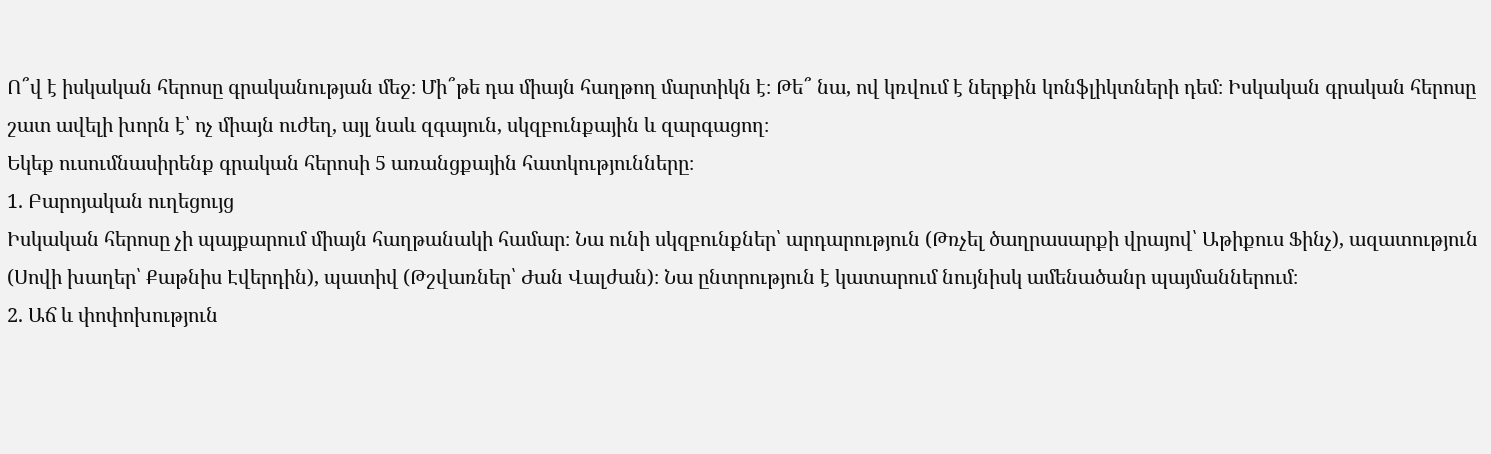Ո՞վ է իսկական հերոսը գրականության մեջ։ Մի՞թե դա միայն հաղթող մարտիկն է։ Թե՞ նա, ով կռվում է ներքին կոնֆլիկտների դեմ։ Իսկական գրական հերոսը շատ ավելի խորն է՝ ոչ միայն ուժեղ, այլ նաև զգայուն, սկզբունքային և զարգացող։
Եկեք ուսումնասիրենք գրական հերոսի 5 առանցքային հատկությունները։
1. Բարոյական ուղեցույց
Իսկական հերոսը չի պայքարում միայն հաղթանակի համար։ Նա ունի սկզբունքներ՝ արդարություն (Թռչել ծաղրասարքի վրայով՝ Աթիքուս Ֆինչ), ազատություն (Սովի խաղեր՝ Քաթնիս Էվերդին), պատիվ (Թշվառներ՝ Ժան Վալժան)։ Նա ընտրություն է կատարում նույնիսկ ամենածանր պայմաններում։
2. Աճ և փոփոխություն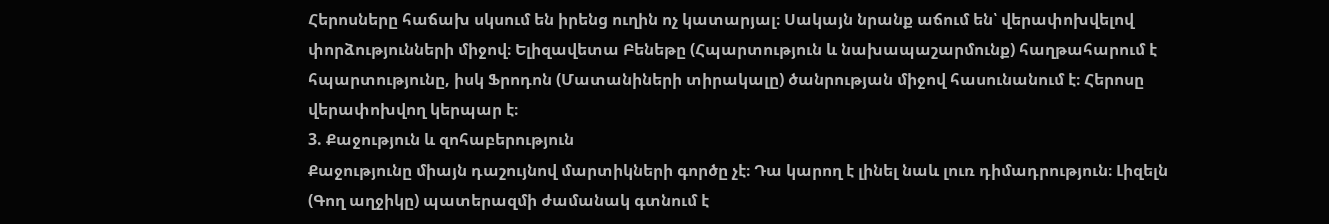Հերոսները հաճախ սկսում են իրենց ուղին ոչ կատարյալ։ Սակայն նրանք աճում են՝ վերափոխվելով փորձությունների միջով։ Ելիզավետա Բենեթը (Հպարտություն և նախապաշարմունք) հաղթահարում է հպարտությունը, իսկ Ֆրոդոն (Մատանիների տիրակալը) ծանրության միջով հասունանում է։ Հերոսը վերափոխվող կերպար է։
3. Քաջություն և զոհաբերություն
Քաջությունը միայն դաշույնով մարտիկների գործը չէ։ Դա կարող է լինել նաև լուռ դիմադրություն։ Լիզելն (Գող աղջիկը) պատերազմի ժամանակ գտնում է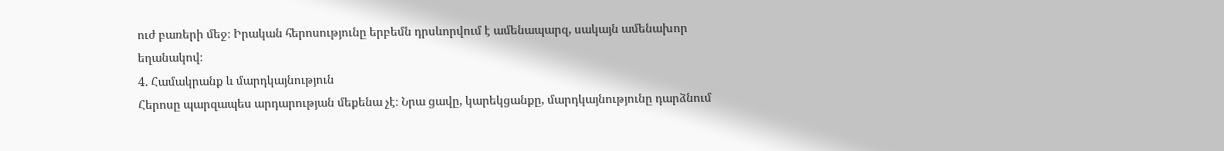ուժ բառերի մեջ։ Իրական հերոսությունը երբեմն դրսևորվում է ամենապարզ, սակայն ամենախոր եղանակով։
4. Համակրանք և մարդկայնություն
Հերոսը պարզապես արդարության մեքենա չէ։ Նրա ցավը, կարեկցանքը, մարդկայնությունը դարձնում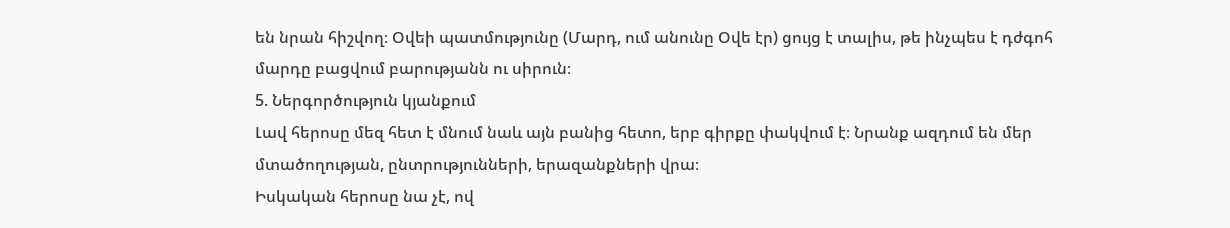են նրան հիշվող։ Օվեի պատմությունը (Մարդ, ում անունը Օվե էր) ցույց է տալիս, թե ինչպես է դժգոհ մարդը բացվում բարությանն ու սիրուն։
5. Ներգործություն կյանքում
Լավ հերոսը մեզ հետ է մնում նաև այն բանից հետո, երբ գիրքը փակվում է։ Նրանք ազդում են մեր մտածողության, ընտրությունների, երազանքների վրա։
Իսկական հերոսը նա չէ, ով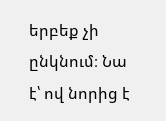երբեք չի ընկնում։ Նա է՝ ով նորից է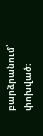բարձրանում՝ փոխված։